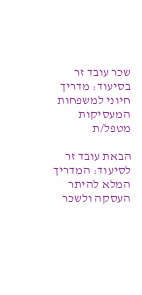שכר עובד זר בסיעוד: מדריך חיוני למשפחות המעסיקות מטפל/ת

הבאת עובד זר לסיעוד: המדריך המלא להיתר העסקה ולשכר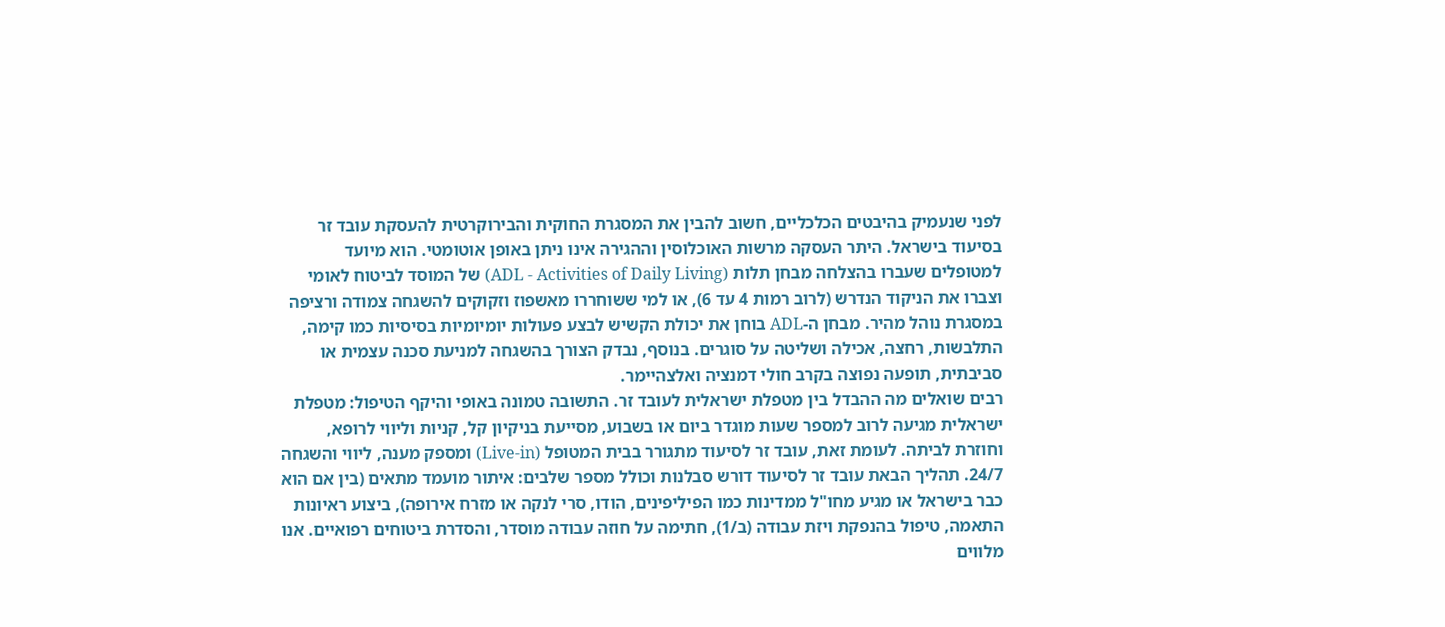לפני שנעמיק בהיבטים הכלכליים, חשוב להבין את המסגרת החוקית והבירוקרטית להעסקת עובד זר בסיעוד בישראל. היתר העסקה מרשות האוכלוסין וההגירה אינו ניתן באופן אוטומטי. הוא מיועד למטופלים שעברו בהצלחה מבחן תלות (ADL - Activities of Daily Living) של המוסד לביטוח לאומי וצברו את הניקוד הנדרש (לרוב רמות 4 עד 6), או למי ששוחררו מאשפוז וזקוקים להשגחה צמודה ורציפה במסגרת נוהל מהיר. מבחן ה-ADL בוחן את יכולת הקשיש לבצע פעולות יומיומיות בסיסיות כמו קימה, התלבשות, רחצה, אכילה ושליטה על סוגרים. בנוסף, נבדק הצורך בהשגחה למניעת סכנה עצמית או סביבתית, תופעה נפוצה בקרב חולי דמנציה ואלצהיימר.
רבים שואלים מה ההבדל בין מטפלת ישראלית לעובד זר. התשובה טמונה באופי והיקף הטיפול: מטפלת ישראלית מגיעה לרוב למספר שעות מוגדר ביום או בשבוע, מסייעת בניקיון קל, קניות וליווי לרופא, וחוזרת לביתה. לעומת זאת, עובד זר לסיעוד מתגורר בבית המטופל (Live-in) ומספק מענה, ליווי והשגחה 24/7. תהליך הבאת עובד זר לסיעוד דורש סבלנות וכולל מספר שלבים: איתור מועמד מתאים (בין אם הוא כבר בישראל או מגיע מחו"ל ממדינות כמו הפיליפינים, הודו, סרי לנקה או מזרח אירופה), ביצוע ראיונות התאמה, טיפול בהנפקת ויזת עבודה (ב/1), חתימה על חוזה עבודה מוסדר, והסדרת ביטוחים רפואיים. אנו מלווים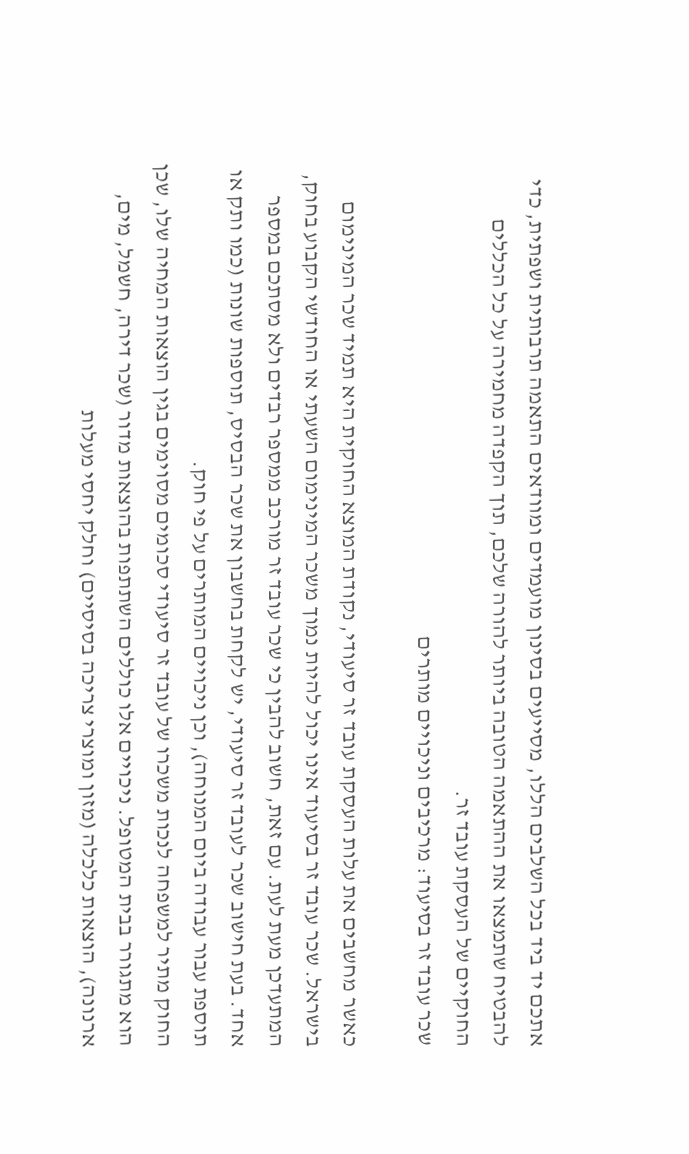אתכם יד ביד בכל השלבים הללו, מסייעים בסינון מועמדים ומוודאים התאמה תרבותית ושפתית, כדי להבטיח שתמצאו את ההתאמה הטובה ביותר להורה שלכם, תוך הקפדה מחמירה על כל הכללים החוקיים של העסקת עובד זר.
שכר עובד זר בסיעוד: מרכיבים וניכויים מותרים

כאשר מחשבים את עלות העסקת עובד זר סיעודי, נקודת המוצא החוקית היא תמיד שכר המינימום בישראל. שכר עובד זר בסיעוד אינו יכול להיות נמוך משכר המינימום השעתי או החודשי הקבוע בחוק, המתעדכן מעת לעת. עם זאת, חשוב להבין כי שכר עובד זר מורכב ממספר רבדים ולא מסתכם במספר אחד. בעת חישוב שכר לעובד זר סיעודי, יש לקחת בחשבון את שכר הבסיס, תוספות שונות (כמו ותק או תוספת עבור עבודה ביום המנוחה), וכן ניכויים המותרים על פי חוק.
החוק מתיר למשפחה לנכות משכרו של עובד זר סיעודי סכומים מסוימים בגין הוצאות המחיה שלו, שכן הוא מתגורר בבית המטופל. ניכויים אלו כוללים השתתפות בהוצאות מדור (שכר דירה, חשמל, מים, ארנונה), הוצאות כלכלה (מזון ומוצרי צריכה בסיסיים) וחלק יחסי מעלות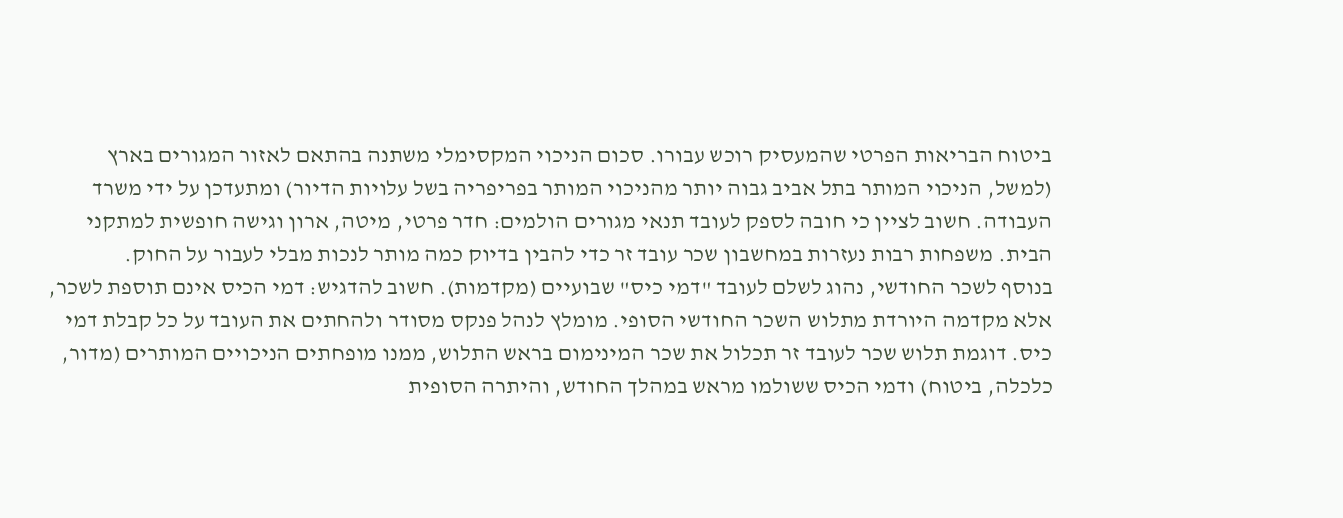ביטוח הבריאות הפרטי שהמעסיק רוכש עבורו. סכום הניכוי המקסימלי משתנה בהתאם לאזור המגורים בארץ (למשל, הניכוי המותר בתל אביב גבוה יותר מהניכוי המותר בפריפריה בשל עלויות הדיור) ומתעדכן על ידי משרד העבודה. חשוב לציין כי חובה לספק לעובד תנאי מגורים הולמים: חדר פרטי, מיטה, ארון וגישה חופשית למתקני הבית. משפחות רבות נעזרות במחשבון שכר עובד זר כדי להבין בדיוק כמה מותר לנכות מבלי לעבור על החוק.
בנוסף לשכר החודשי, נהוג לשלם לעובד "דמי כיס" שבועיים (מקדמות). חשוב להדגיש: דמי הכיס אינם תוספת לשכר, אלא מקדמה היורדת מתלוש השכר החודשי הסופי. מומלץ לנהל פנקס מסודר ולהחתים את העובד על כל קבלת דמי כיס. דוגמת תלוש שכר לעובד זר תכלול את שכר המינימום בראש התלוש, ממנו מופחתים הניכויים המותרים (מדור, כלכלה, ביטוח) ודמי הכיס ששולמו מראש במהלך החודש, והיתרה הסופית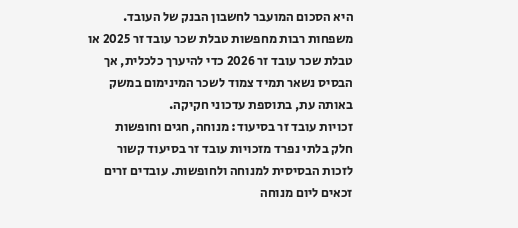היא הסכום המועבר לחשבון הבנק של העובד. משפחות רבות מחפשות טבלת שכר עובד זר 2025 או טבלת שכר עובד זר 2026 כדי להיערך כלכלית, אך הבסיס נשאר תמיד צמוד לשכר המינימום במשק באותה עת, בתוספת עדכוני חקיקה.
זכויות עובד זר בסיעוד: מנוחה, חגים וחופשות
חלק בלתי נפרד מזכויות עובד זר בסיעוד קשור לזכות הבסיסית למנוחה ולחופשות. עובדים זרים זכאים ליום מנוחה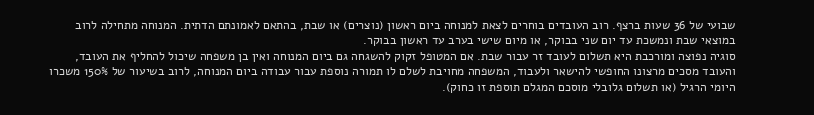שבועי של 36 שעות ברצף. רוב העובדים בוחרים לצאת למנוחה ביום ראשון (נוצרים) או שבת, בהתאם לאמונתם הדתית. המנוחה מתחילה לרוב במוצאי שבת ונמשכת עד יום שני בבוקר, או מיום שישי בערב עד ראשון בבוקר.
סוגיה נפוצה ומורכבת היא תשלום לעובד זר עבור שבת. אם המטופל זקוק להשגחה גם ביום המנוחה ואין בן משפחה שיכול להחליף את העובד, והעובד מסכים מרצונו החופשי להישאר ולעבוד, המשפחה מחויבת לשלם לו תמורה נוספת עבור עבודה ביום המנוחה, לרוב בשיעור של 150% משכרו היומי הרגיל (או תשלום גלובלי מוסכם המגלם תוספת זו כחוק).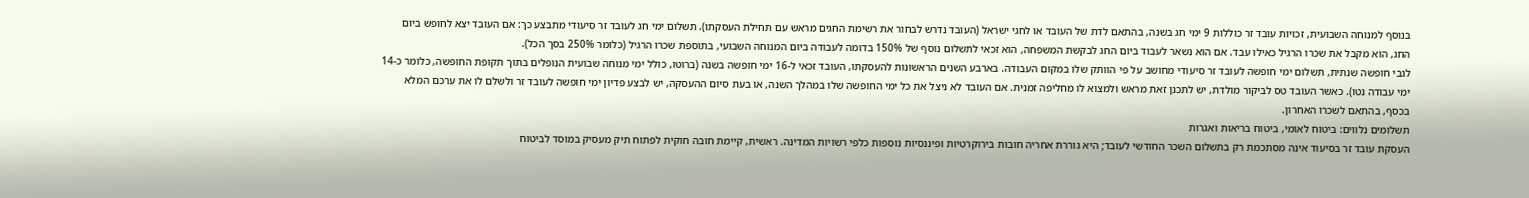בנוסף למנוחה השבועית, זכויות עובד זר כוללות 9 ימי חג בשנה, בהתאם לדת של העובד או לחגי ישראל (העובד נדרש לבחור את רשימת החגים מראש עם תחילת העסקתו). תשלום ימי חג לעובד זר סיעודי מתבצע כך: אם העובד יצא לחופש ביום החג, הוא מקבל את שכרו הרגיל כאילו עבד. אם הוא נשאר לעבוד ביום החג לבקשת המשפחה, הוא זכאי לתשלום נוסף של 150% בדומה לעבודה ביום המנוחה השבועי, בתוספת שכרו הרגיל (כלומר 250% בסך הכל).
לגבי חופשה שנתית, תשלום ימי חופשה לעובד זר סיעודי מחושב על פי הוותק שלו במקום העבודה. בארבע השנים הראשונות להעסקתו, העובד זכאי ל-16 ימי חופשה בשנה (ברוטו, כולל ימי מנוחה שבועית הנופלים בתוך תקופת החופשה, כלומר כ-14 ימי עבודה נטו). כאשר העובד טס לביקור מולדת, יש לתכנן זאת מראש ולמצוא לו מחליפה זמנית. אם העובד לא ניצל את כל ימי החופשה שלו במהלך השנה, או בעת סיום ההעסקה, יש לבצע פדיון ימי חופשה לעובד זר ולשלם לו את ערכם המלא בכסף, בהתאם לשכרו האחרון.
תשלומים נלווים: ביטוח לאומי, ביטוח בריאות ואגרות
העסקת עובד זר בסיעוד אינה מסתכמת רק בתשלום השכר החודשי לעובד; היא גוררת אחריה חובות בירוקרטיות ופיננסיות נוספות כלפי רשויות המדינה. ראשית, קיימת חובה חוקית לפתוח תיק מעסיק במוסד לביטוח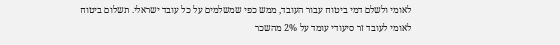לאומי ולשלם דמי ביטוח עבור העובד, ממש כפי שמשלמים על כל עובד ישראלי. תשלום ביטוח לאומי לעובד זר סיעודי עומד על 2% מהשכר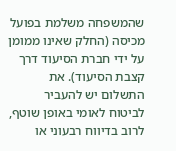שהמשפחה משלמת בפועל מכיסה (החלק שאינו ממומן על ידי חברת הסיעוד דרך קצבת הסיעוד). את התשלום יש להעביר לביטוח לאומי באופן שוטף, לרוב בדיווח רבעוני או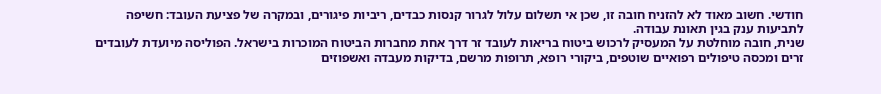חודשי. חשוב מאוד לא להזניח חובה זו, שכן אי תשלום עלול לגרור קנסות כבדים, ריביות פיגורים, ובמקרה של פציעת העובד: חשיפה לתביעות ענק בגין תאונת עבודה.
שנית, חובה מוחלטת על המעסיק לרכוש ביטוח בריאות לעובד זר דרך אחת מחברות הביטוח המוכרות בישראל. הפוליסה מיועדת לעובדים זרים ומכסה טיפולים רפואיים שוטפים, ביקורי רופא, תרופות מרשם, בדיקות מעבדה ואשפוזים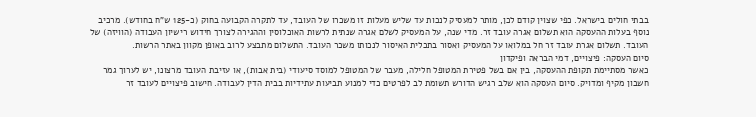בבתי חולים בישראל. כפי שצוין קודם לכן, מותר למעסיק לנכות עד שליש מעלות זו משכרו של העובד, עד לתקרה הקבועה בחוק (כ-125 ש"ח בחודש). מרכיב נוסף בעלות ההעסקה הוא תשלום אגרה עובד זר. מדי שנה, על המעסיק לשלם אגרה שנתית לרשות האוכלוסין וההגירה לצורך חידוש רישיון העבודה (הוויזה) של העובד. תשלום אגרת עובד זר חל במלואו על המעסיק ואסור בתכלית האיסור לנכותו משכר העובד. התשלום מתבצע לרוב באופן מקוון באתר הרשות.
סיום העסקה: פיצויים, דמי הבראה ופיקדון
כאשר מסתיימת תקופת ההעסקה, בין אם בשל פטירת המטופל חלילה, מעבר של המטופל למוסד סיעודי (בית אבות), או עזיבת העובד מרצונו, יש לערוך גמר חשבון מקיף ומדויק. סיום העסקה הוא שלב רגיש הדורש תשומת לב לפרטים כדי למנוע תביעות עתידיות בבית הדין לעבודה. חישוב פיצויים לעובד זר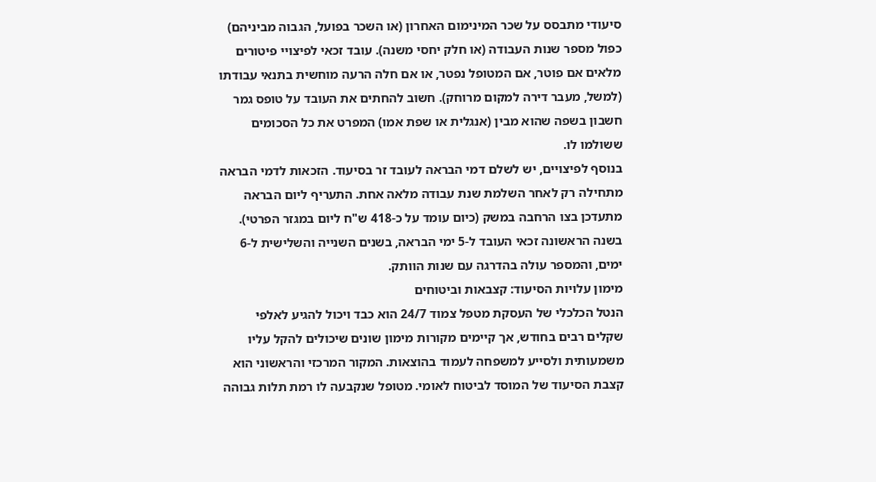סיעודי מתבסס על שכר המינימום האחרון (או השכר בפועל, הגבוה מביניהם) כפול מספר שנות העבודה (או חלק יחסי משנה). עובד זכאי לפיצויי פיטורים מלאים אם פוטר, אם המטופל נפטר, או אם חלה הרעה מוחשית בתנאי עבודתו (למשל, מעבר דירה למקום מרוחק). חשוב להחתים את העובד על טופס גמר חשבון בשפה שהוא מבין (אנגלית או שפת אמו) המפרט את כל הסכומים ששולמו לו.
בנוסף לפיצויים, יש לשלם דמי הבראה לעובד זר בסיעוד. הזכאות לדמי הבראה מתחילה רק לאחר השלמת שנת עבודה מלאה אחת. התעריף ליום הבראה מתעדכן בצו הרחבה במשק (כיום עומד על כ-418 ש"ח ליום במגזר הפרטי). בשנה הראשונה זכאי העובד ל-5 ימי הבראה, בשנים השנייה והשלישית ל-6 ימים, והמספר עולה בהדרגה עם שנות הוותק.
מימון עלויות הסיעוד: קצבאות וביטוחים
הנטל הכלכלי של העסקת מטפל צמוד 24/7 הוא כבד ויכול להגיע לאלפי שקלים רבים בחודש, אך קיימים מקורות מימון שונים שיכולים להקל עליו משמעותית ולסייע למשפחה לעמוד בהוצאות. המקור המרכזי והראשוני הוא קצבת הסיעוד של המוסד לביטוח לאומי. מטופל שנקבעה לו רמת תלות גבוהה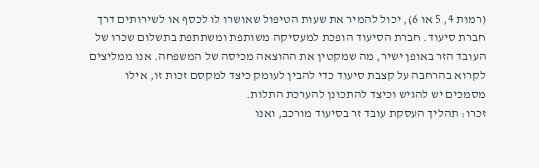(רמות 4, 5 או 6), יכול להמיר את שעות הטיפול שאושרו לו לכסף או לשירותים דרך חברת סיעוד. חברת הסיעוד הופכת למעסיקה משותפת ומשתתפת בתשלום שכרו של העובד הזר באופן ישיר, מה שמקטין את ההוצאה מכיסה של המשפחה. אנו ממליצים לקרוא בהרחבה על קצבת סיעוד כדי להבין לעומק כיצד למקסם זכות זו, אילו מסמכים יש להגיש וכיצד להתכונן להערכת התלות.
זכרו: תהליך העסקת עובד זר בסיעוד מורכב, ואנו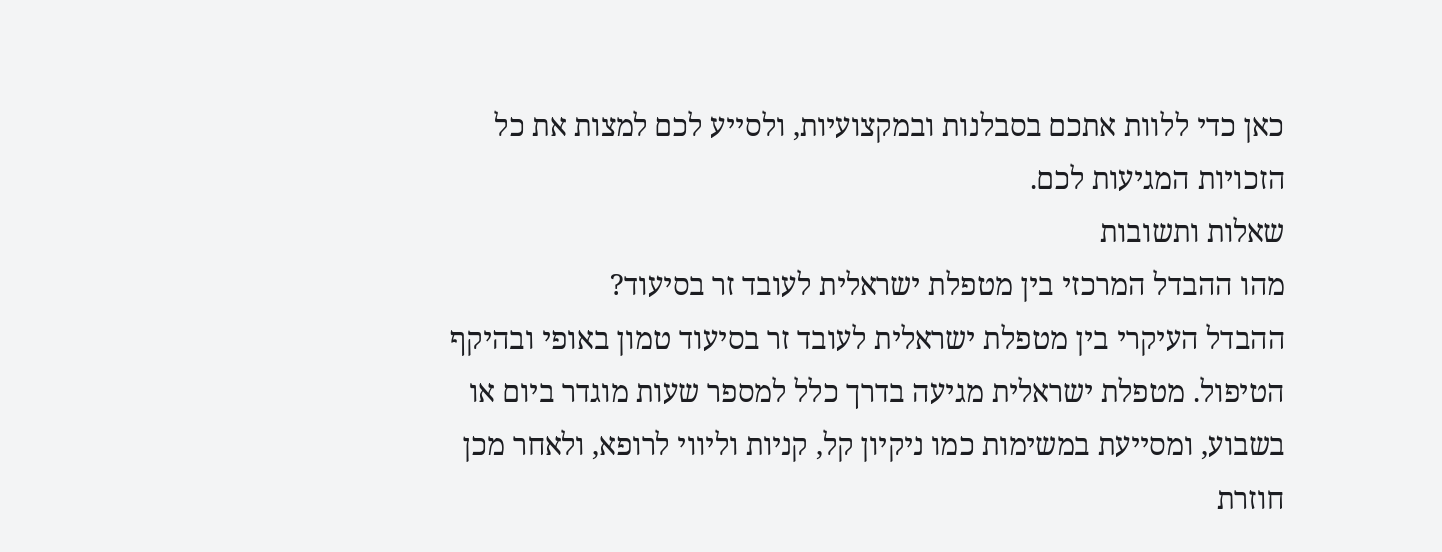כאן כדי ללוות אתכם בסבלנות ובמקצועיות, ולסייע לכם למצות את כל הזכויות המגיעות לכם.
שאלות ותשובות
מהו ההבדל המרכזי בין מטפלת ישראלית לעובד זר בסיעוד?
ההבדל העיקרי בין מטפלת ישראלית לעובד זר בסיעוד טמון באופי ובהיקף הטיפול. מטפלת ישראלית מגיעה בדרך כלל למספר שעות מוגדר ביום או בשבוע, ומסייעת במשימות כמו ניקיון קל, קניות וליווי לרופא, ולאחר מכן חוזרת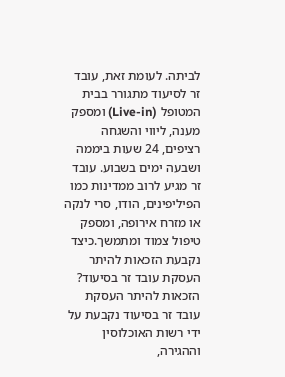לביתה. לעומת זאת, עובד זר לסיעוד מתגורר בבית המטופל (Live-in) ומספק מענה, ליווי והשגחה רציפים, 24 שעות ביממה ושבעה ימים בשבוע. עובד זר מגיע לרוב ממדינות כמו הפיליפינים, הודו, סרי לנקה או מזרח אירופה, ומספק טיפול צמוד ומתמשך.כיצד נקבעת הזכאות להיתר העסקת עובד זר בסיעוד?
הזכאות להיתר העסקת עובד זר בסיעוד נקבעת על ידי רשות האוכלוסין וההגירה,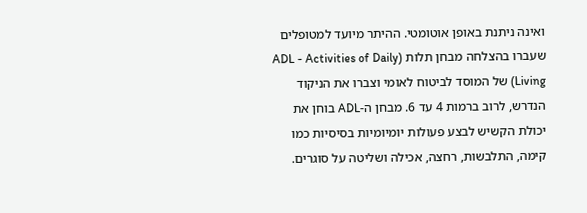ואינה ניתנת באופן אוטומטי. ההיתר מיועד למטופלים שעברו בהצלחה מבחן תלות (ADL - Activities of Daily Living) של המוסד לביטוח לאומי וצברו את הניקוד הנדרש, לרוב ברמות 4 עד 6. מבחן ה-ADL בוחן את יכולת הקשיש לבצע פעולות יומיומיות בסיסיות כמו קימה, התלבשות, רחצה, אכילה ושליטה על סוגרים.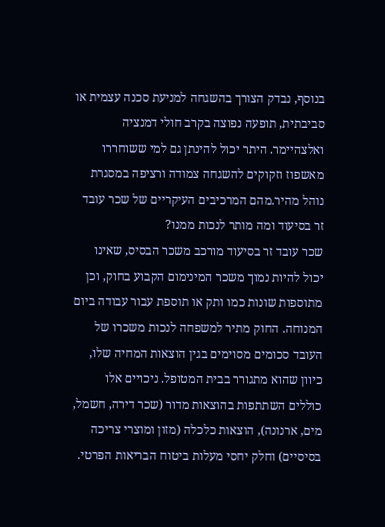בנוסף, נבדק הצורך בהשגחה למניעת סכנה עצמית או סביבתית, תופעה נפוצה בקרב חולי דמנציה ואלצהיימר. היתר יכול להינתן גם למי ששוחררו מאשפוז וזקוקים להשגחה צמודה ורציפה במסגרת נוהל מהיר.מהם המרכיבים העיקריים של שכר עובד זר בסיעוד ומה מותר לנכות ממנו?
שכר עובד זר בסיעוד מורכב משכר הבסיס, שאינו יכול להיות נמוך משכר המינימום הקבוע בחוק, וכן מתוספות שונות כמו ותק או תוספת עבור עבודה ביום המנוחה. החוק מתיר למשפחה לנכות משכרו של העובד סכומים מסוימים בגין הוצאות המחיה שלו, כיוון שהוא מתגורר בבית המטופל. ניכויים אלו כוללים השתתפות בהוצאות מדור (שכר דירה, חשמל, מים, ארנונה), הוצאות כלכלה (מזון ומוצרי צריכה בסיסיים) וחלק יחסי מעלות ביטוח הבריאות הפרטי.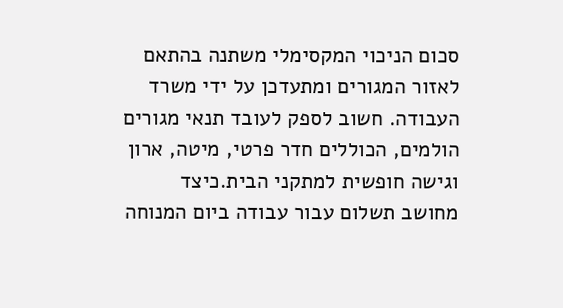סכום הניכוי המקסימלי משתנה בהתאם לאזור המגורים ומתעדכן על ידי משרד העבודה. חשוב לספק לעובד תנאי מגורים הולמים, הכוללים חדר פרטי, מיטה, ארון וגישה חופשית למתקני הבית.כיצד מחושב תשלום עבור עבודה ביום המנוחה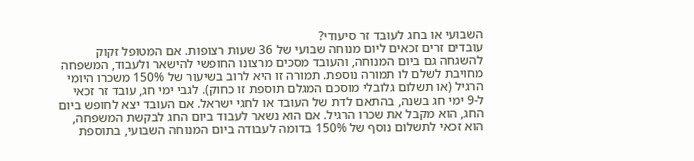השבועי או בחג לעובד זר סיעודי?
עובדים זרים זכאים ליום מנוחה שבועי של 36 שעות רצופות. אם המטופל זקוק להשגחה גם ביום המנוחה, והעובד מסכים מרצונו החופשי להישאר ולעבוד, המשפחה מחויבת לשלם לו תמורה נוספת. תמורה זו היא לרוב בשיעור של 150% משכרו היומי הרגיל (או תשלום גלובלי מוסכם המגלם תוספת זו כחוק). לגבי ימי חג, עובד זר זכאי ל-9 ימי חג בשנה, בהתאם לדת של העובד או לחגי ישראל. אם העובד יצא לחופש ביום החג, הוא מקבל את שכרו הרגיל. אם הוא נשאר לעבוד ביום החג לבקשת המשפחה, הוא זכאי לתשלום נוסף של 150% בדומה לעבודה ביום המנוחה השבועי, בתוספת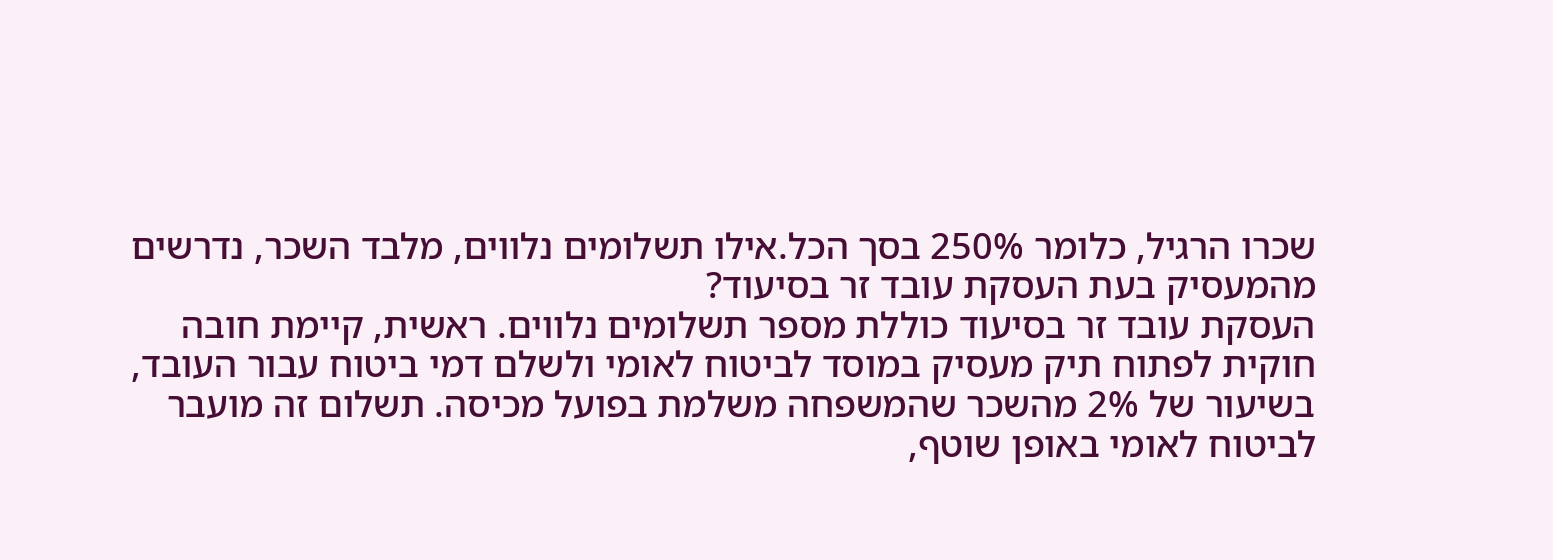שכרו הרגיל, כלומר 250% בסך הכל.אילו תשלומים נלווים, מלבד השכר, נדרשים מהמעסיק בעת העסקת עובד זר בסיעוד?
העסקת עובד זר בסיעוד כוללת מספר תשלומים נלווים. ראשית, קיימת חובה חוקית לפתוח תיק מעסיק במוסד לביטוח לאומי ולשלם דמי ביטוח עבור העובד, בשיעור של 2% מהשכר שהמשפחה משלמת בפועל מכיסה. תשלום זה מועבר לביטוח לאומי באופן שוטף,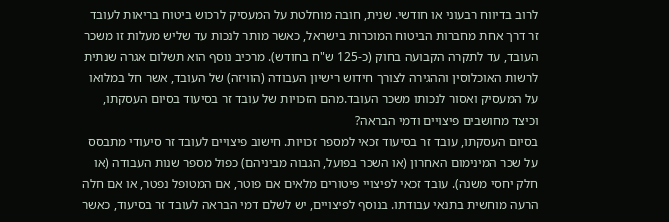לרוב בדיווח רבעוני או חודשי. שנית, חובה מוחלטת על המעסיק לרכוש ביטוח בריאות לעובד זר דרך אחת מחברות הביטוח המוכרות בישראל, כאשר מותר לנכות עד שליש מעלות זו משכר העובד, עד לתקרה הקבועה בחוק (כ-125 ש"ח בחודש). מרכיב נוסף הוא תשלום אגרה שנתית לרשות האוכלוסין וההגירה לצורך חידוש רישיון העבודה (הוויזה) של העובד, אשר חל במלואו על המעסיק ואסור לנכותו משכר העובד.מהם הזכויות של עובד זר בסיעוד בסיום העסקתו, וכיצד מחושבים פיצויים ודמי הבראה?
בסיום העסקתו, עובד זר בסיעוד זכאי למספר זכויות. חישוב פיצויים לעובד זר סיעודי מתבסס על שכר המינימום האחרון (או השכר בפועל, הגבוה מביניהם) כפול מספר שנות העבודה (או חלק יחסי משנה). עובד זכאי לפיצויי פיטורים מלאים אם פוטר, אם המטופל נפטר, או אם חלה הרעה מוחשית בתנאי עבודתו. בנוסף לפיצויים, יש לשלם דמי הבראה לעובד זר בסיעוד, כאשר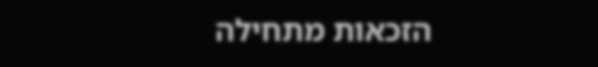הזכאות מתחילה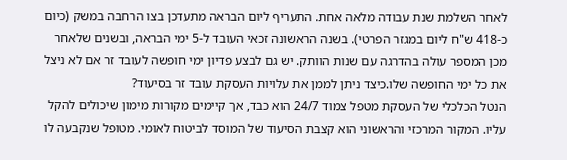לאחר השלמת שנת עבודה מלאה אחת. התעריף ליום הבראה מתעדכן בצו הרחבה במשק (כיום כ-418 ש"ח ליום במגזר הפרטי). בשנה הראשונה זכאי העובד ל-5 ימי הבראה, ובשנים שלאחר מכן המספר עולה בהדרגה עם שנות הוותק. יש גם לבצע פדיון ימי חופשה לעובד זר אם לא ניצל את כל ימי החופשה שלו.כיצד ניתן לממן את עלויות העסקת עובד זר בסיעוד?
הנטל הכלכלי של העסקת מטפל צמוד 24/7 הוא כבד, אך קיימים מקורות מימון שיכולים להקל עליו. המקור המרכזי והראשוני הוא קצבת הסיעוד של המוסד לביטוח לאומי. מטופל שנקבעה לו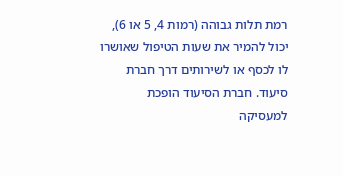רמת תלות גבוהה (רמות 4, 5 או 6), יכול להמיר את שעות הטיפול שאושרו לו לכסף או לשירותים דרך חברת סיעוד. חברת הסיעוד הופכת למעסיקה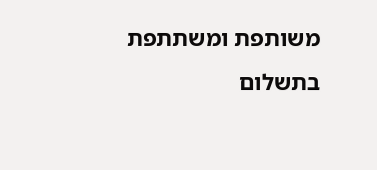משותפת ומשתתפת בתשלום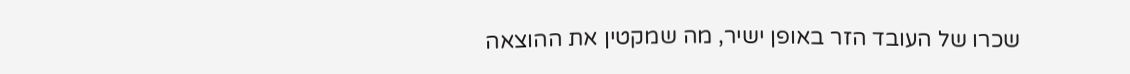שכרו של העובד הזר באופן ישיר, מה שמקטין את ההוצאה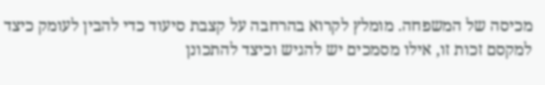מכיסה של המשפחה. מומלץ לקרוא בהרחבה על קצבת סיעוד כדי להבין לעומק כיצד למקסם זכות זו, אילו מסמכים יש להגיש וכיצד להתכונן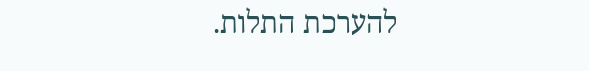להערכת התלות.